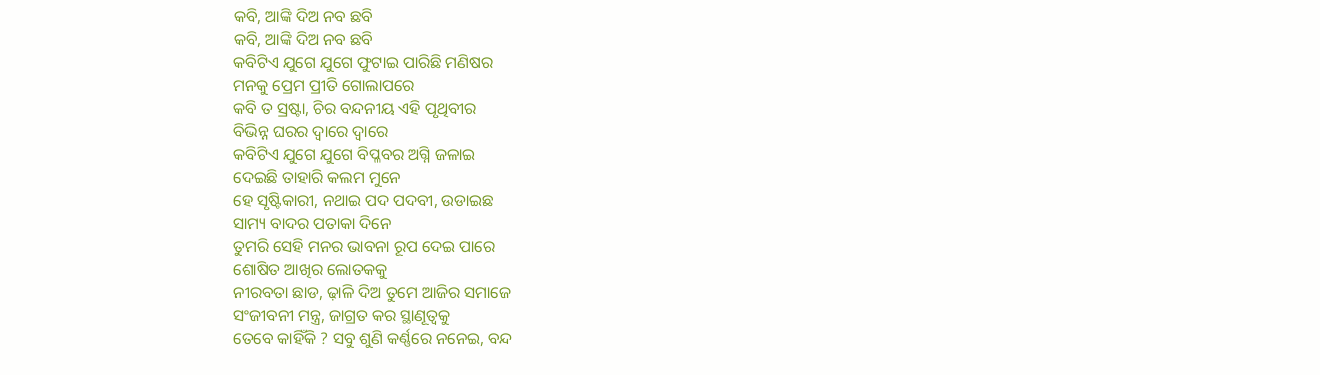କବି, ଆଙ୍କି ଦିଅ ନବ ଛବି
କବି, ଆଙ୍କି ଦିଅ ନବ ଛବି
କବିଟିଏ ଯୁଗେ ଯୁଗେ ଫୁଟାଇ ପାରିଛି ମଣିଷର
ମନକୁ ପ୍ରେମ ପ୍ରୀତି ଗୋଲାପରେ
କବି ତ ସ୍ରଷ୍ଟା, ଚିର ବନ୍ଦନୀୟ ଏହି ପୃଥିବୀର
ବିଭିନ୍ନ ଘରର ଦ୍ୱାରେ ଦ୍ୱାରେ
କବିଟିଏ ଯୁଗେ ଯୁଗେ ବିପ୍ଳବର ଅଗ୍ନି ଜଳାଇ
ଦେଇଛି ତାହାରି କଲମ ମୁନେ
ହେ ସୃଷ୍ଟିକାରୀ, ନଥାଇ ପଦ ପଦବୀ, ଉଡାଇଛ
ସାମ୍ୟ ବାଦର ପତାକା ଦିନେ
ତୁମରି ସେହି ମନର ଭାବନା ରୂପ ଦେଇ ପାରେ
ଶୋଷିତ ଆଖିର ଲୋତକକୁ
ନୀରବତା ଛାଡ, ଢ଼ାଳି ଦିଅ ତୁମେ ଆଜିର ସମାଜେ
ସଂଜୀବନୀ ମନ୍ତ୍ର, ଜାଗ୍ରତ କର ସ୍ଥାଣୂତ୍ୱକୁ
ତେବେ କାହିଁକି ? ସବୁ ଶୁଣି କର୍ଣ୍ଣରେ ନନେଇ, ବନ୍ଦ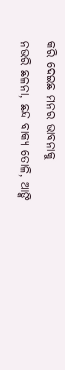କରି ଦେଇଛ ମନର ଭାବନାକୁ
ନଭରି ଛଳନା, ଛନ୍ଦ ବାକ୍ୟ ତୋଳି, ଆଙ୍କି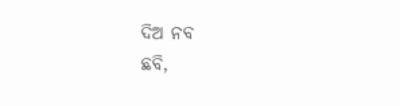ଦିଅ ନବ
ଛବି,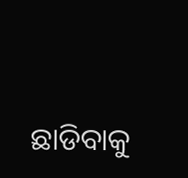ଛାଡିବାକୁ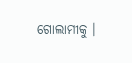ଗୋଲାମୀକୁ ।